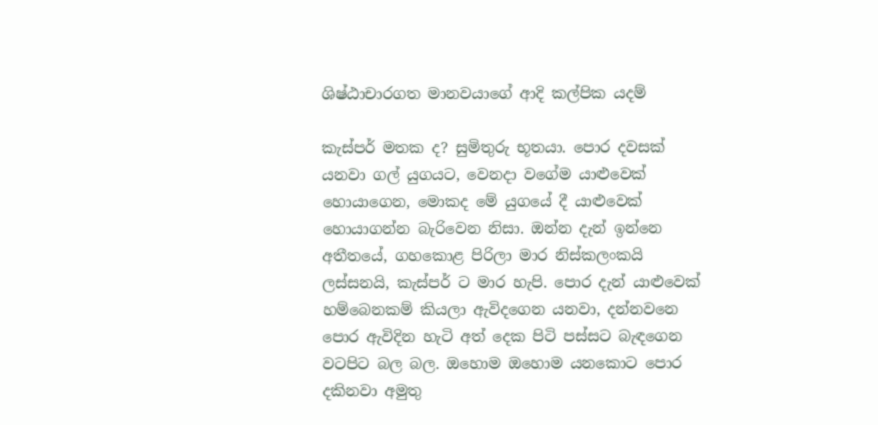ශිෂ්ඨාචාරගත මානවයාගේ ආදි කල්පික යදම්

කැස්පර් මතක ද? සුමිතුරු භූතයා. පොර දවසක් යනවා ගල් යුගයට, වෙනදා වගේම යාළුවෙක් හොයාගෙන, මොකද මේ යුගයේ දී යාළුවෙක් හොයාගන්න බැරිවෙන නිසා. ඔන්න දැන් ඉන්නෙ අතීතයේ, ගහකොළ පිරිලා මාර නිස්කලංකයි ලස්සනයි, කැස්පර් ට මාර හැපි. පොර දැන් යාළුවෙක් හම්බෙනකම් කියලා ඇවිදගෙන යනවා, දන්නවනෙ පොර ඇවිදින හැටි අත් දෙක පිටි පස්සට බැඳගෙන වටපිට බල බල. ඔහොම ඔහොම යනකොට පොර දකිනවා අමුතු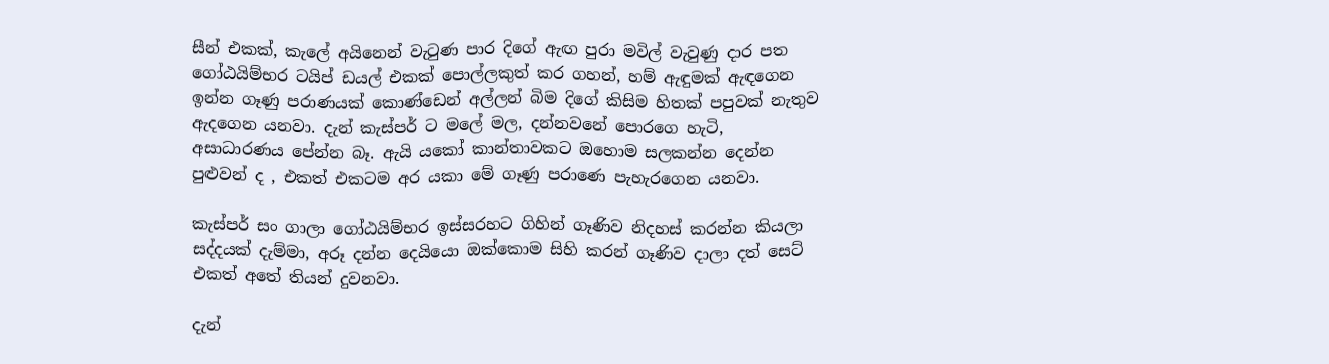සීන් එකක්, කැලේ අයිනෙන් වැටුණ පාර දිගේ ඇඟ පුරා මවිල් වැවුණු දාර පත ගෝඨයිම්භර ටයිප් ඩයල් එකක් පොල්ලකුත් කර ගහන්, හම් ඇඳුමක් ඇඳගෙන ඉන්න ගෑණු පරාණයක් කොණ්ඩෙන් අල්ලන් බිම දිගේ කිසිම හිතක් පපුවක් නැතුව ඇදගෙන යනවා. දැන් කැස්පර් ට මලේ මල, දන්නවනේ පොරගෙ හැටි, අසාධාරණය පේන්න බෑ. ඇයි යකෝ කාන්තාවකට ඔහොම සලකන්න දෙන්න පුළුවන් ද , එකත් එකටම අර යකා මේ ගෑණු පරාණෙ පැහැරගෙන යනවා.

කැස්පර් සං ගාලා ගෝඨයිම්භර ඉස්සරහට ගිහින් ගෑණිව නිදහස් කරන්න කියලා සද්දයක් දැම්මා, අරූ දන්න දෙයියො ඔක්කොම සිහි කරන් ගෑණිව දාලා දත් සෙට් එකත් අතේ තියන් දුවනවා.

දැන්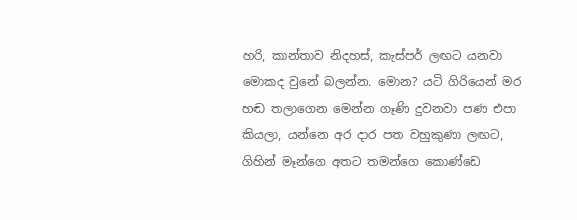හරි, කාන්තාව නිදහස්, කැස්පර් ලඟට යනවා මොකද වුනේ බලන්න. මොන? යටි ගිරියෙන් මර හඬ තලාගෙන මෙන්න ගෑණි දුවනවා පණ එපා කියලා, යන්නෙ අර දාර පත වහුකුණා ලඟට, ගිහින් මෑන්ගෙ අතට තමන්ගෙ කොණ්ඩෙ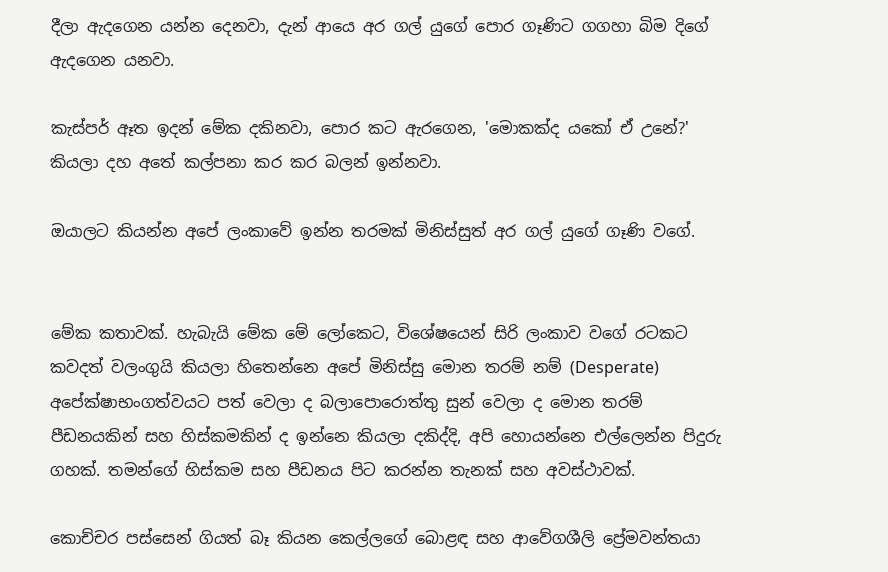දීලා ඇදගෙන යන්න දෙනවා, දැන් ආයෙ අර ගල් යුගේ පොර ගෑණිට ගගහා බිම දිගේ ඇදගෙන යනවා.

කැස්පර් ඈත ඉදන් මේක දකිනවා, පොර කට ඇරගෙන, 'මොකක්ද යකෝ ඒ උනේ?' කියලා දහ අතේ කල්පනා කර කර බලන් ඉන්නවා.

ඔයාලට කියන්න අපේ ලංකාවේ ඉන්න තරමක් මිනිස්සුත් අර ගල් යුගේ ගෑණි වගේ.


මේක කතාවක්. හැබැයි මේක මේ ලෝකෙට, විශේෂයෙන් සිරි ලංකාව වගේ රටකට කවදත් වලංගුයි කියලා හිතෙන්නෙ අපේ මිනිස්සු මොන තරම් නම් (Desperate) අපේක්ෂාභංගත්වයට පත් වෙලා ද බලාපොරොත්තු සුන් වෙලා ද මොන තරම් පීඩනයකින් සහ හිස්කමකින් ද ඉන්නෙ කියලා දකිද්දි, අපි හොයන්නෙ එල්ලෙන්න පිදුරු ගහක්. තමන්ගේ හිස්කම සහ පීඩනය පිට කරන්න තැනක් සහ අවස්ථාවක්.

කොච්චර පස්සෙන් ගියත් බෑ කියන කෙල්ලගේ බොළඳ සහ ආවේගශීලි ප්‍රේමවන්තයා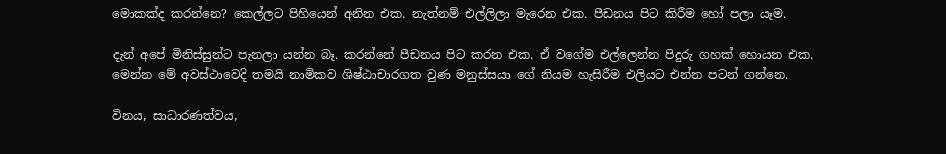මොකක්ද කරන්නෙ? කෙල්ලට පිහියෙන් අනින එක. නැත්නම් එල්ලිලා මැරෙන එක. පීඩනය පිට කිරීම හෝ පලා යෑම.

දැන් අපේ මිනිස්සුන්ට පැනලා යන්න බෑ. කරන්නේ පීඩනය පිට කරන එක. ඒ වගේම එල්ලෙන්න පිදුරු ගහක් හොයන එක. මෙන්න මේ අවස්ථාවෙදි තමයි නාමිකව ශිෂ්ඨාචාරගත වුණ මනුස්සයා ගේ නියම හැසිරීම එලියට එන්න පටන් ගන්නෙ.

විනය, සාධාරණත්වය,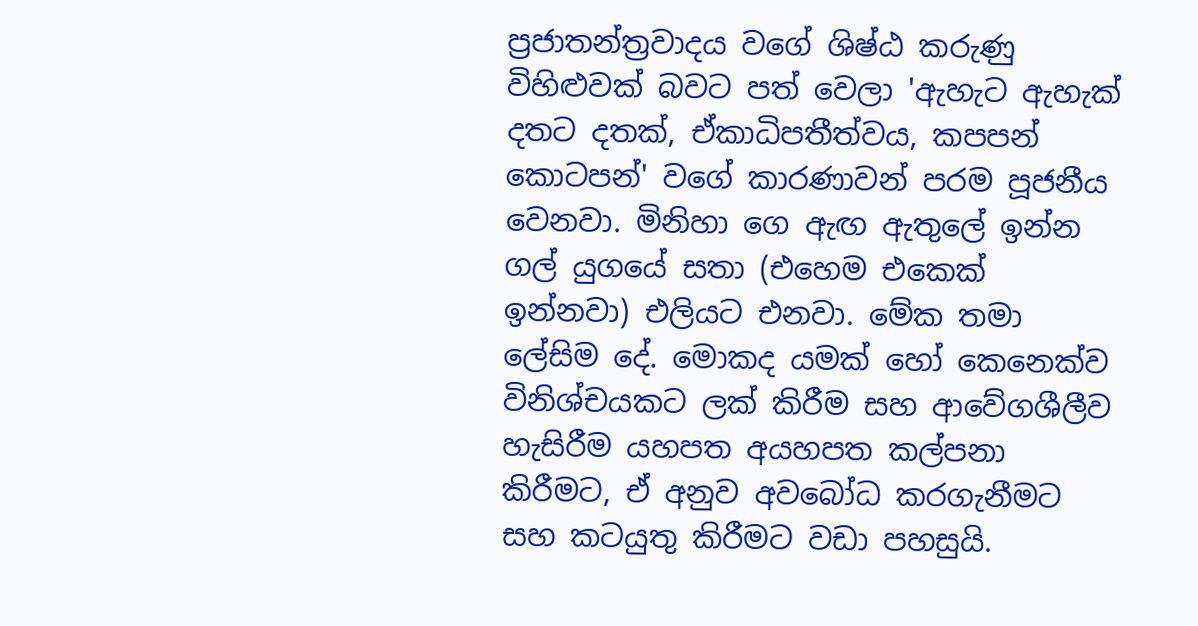ප්‍රජාතන්ත්‍රවාදය වගේ ශිෂ්ඨ කරුණු විහිළුවක් බවට පත් වෙලා 'ඇහැට ඇහැක් දතට දතක්, ඒකාධිපතීත්වය, කපපන් කොටපන්' වගේ කාරණාවන් පරම පූජනීය වෙනවා. මිනිහා ගෙ ඇඟ ඇතුලේ ඉන්න ගල් යුගයේ සතා (එහෙම එකෙක් ඉන්නවා) එලියට එනවා. මේක තමා ලේසිම දේ. මොකද යමක් හෝ කෙනෙක්ව විනිශ්චයකට ලක් කිරීම සහ ආවේගශීලීව හැසිරීම යහපත අයහපත කල්පනා කිරීමට, ඒ අනුව අවබෝධ කරගැනීමට සහ කටයුතු කිරීමට වඩා පහසුයි.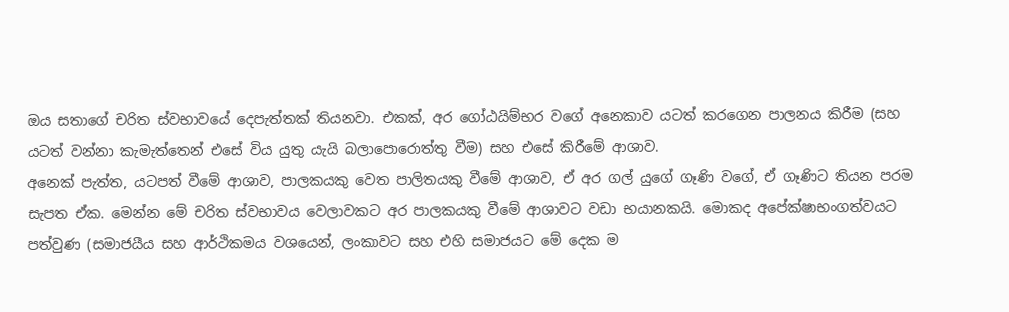ඔය සතාගේ චරිත ස්වභාවයේ දෙපැත්තක් තියනවා. එකක්, අර ගෝඨයිම්භර වගේ අනෙකාව යටත් කරගෙන පාලනය කිරීම (සහ යටත් වන්නා කැමැත්තෙන් එසේ විය යුතු යැයි බලාපොරොත්තු වීම) සහ එසේ කිරීමේ ආශාව.
අනෙක් පැත්ත, යටපත් වීමේ ආශාව, පාලකයකු වෙත පාලිතයකු වීමේ ආශාව, ඒ අර ගල් යුගේ ගෑණි වගේ, ඒ ගෑණිට තියන පරම සැපත ඒක. මෙන්න මේ චරිත ස්වභාවය වෙලාවකට අර පාලකයකු වීමේ ආශාවට වඩා භයානකයි. මොකද අපේක්ෂාභංගත්වයට පත්වුණ (සමාජයීය සහ ආර්ථිකමය වශයෙන්, ලංකාවට සහ එහි සමාජයට මේ දෙක ම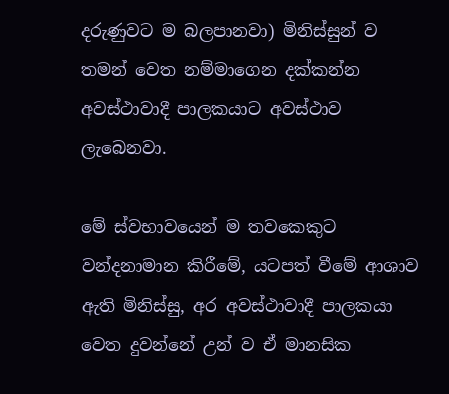දරුණුවට ම බලපානවා) මිනිස්සුන් ව තමන් වෙත නම්මාගෙන දක්කන්න අවස්ථාවාදී පාලකයාට අවස්ථාව ලැබෙනවා.

මේ ස්වභාවයෙන් ම තවකෙකුට වන්දනාමාන කිරීමේ, යටපත් වීමේ ආශාව ඇති මිනිස්සු, අර අවස්ථාවාදී පාලකයා වෙත දුවන්නේ උන් ව ඒ මානසික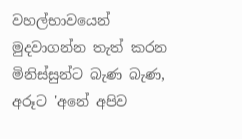වහල්භාවයෙන් මුදවාගන්න තැත් කරන මිනිස්සුන්ට බැණ බැණ, අරූට 'අනේ අපිව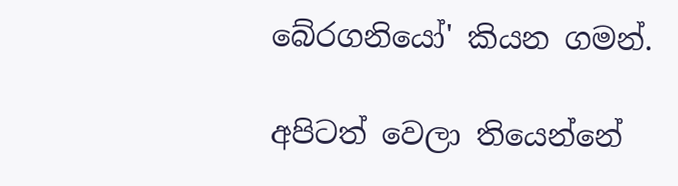බේරගනියෝ' කියන ගමන්.

අපිටත් වෙලා තියෙන්නේ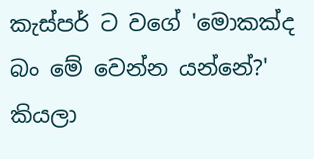කැස්පර් ට වගේ 'මොකක්ද බං මේ වෙන්න යන්නේ?' කියලා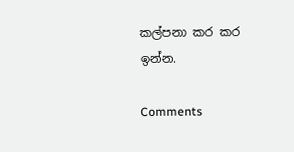කල්පනා කර කර ඉන්න.

Comments